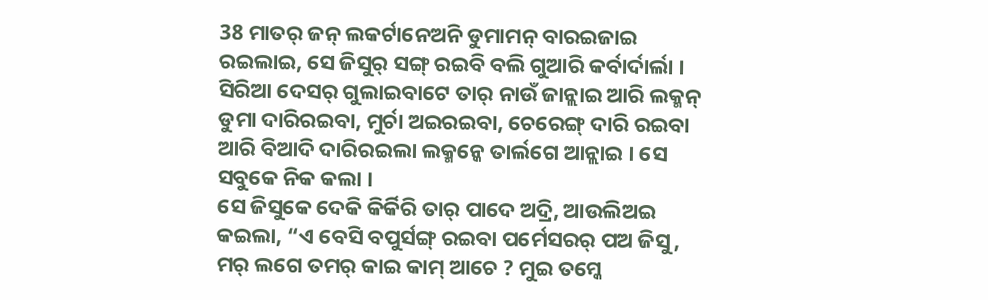38 ମାତର୍ ଜନ୍ ଲକର୍ଟାନେଅନି ଡୁମାମନ୍ ବାରଇଜାଇ ରଇଲାଇ, ସେ ଜିସୁର୍ ସଙ୍ଗ୍ ରଇବି ବଲି ଗୁଆରି କର୍ବାର୍ଦାର୍ଲା ।
ସିରିଆ ଦେସର୍ ଗୁଲାଇବାଟେ ତାର୍ ନାଉଁ ଜାନ୍ଲାଇ ଆରି ଲକ୍ମନ୍ ଡୁମା ଦାରିରଇବା, ମୁର୍ଚା ଅଇରଇବା, ଚେରେଙ୍ଗ୍ ଦାରି ରଇବା ଆରି ବିଆଦି ଦାରିରଇଲା ଲକ୍ମନ୍କେ ତାର୍ଲଗେ ଆନ୍ଲାଇ । ସେ ସବୁକେ ନିକ କଲା ।
ସେ ଜିସୁକେ ଦେକି କିର୍କିରି ତାର୍ ପାଦେ ଅଦ୍ରି, ଆଉଲିଅଇ କଇଲା, “ଏ ବେସି ବପୁର୍ସଙ୍ଗ୍ ରଇବା ପର୍ମେସରର୍ ପଅ ଜିସୁ, ମର୍ ଲଗେ ତମର୍ କାଇ କାମ୍ ଆଚେ ? ମୁଇ ତମ୍କେ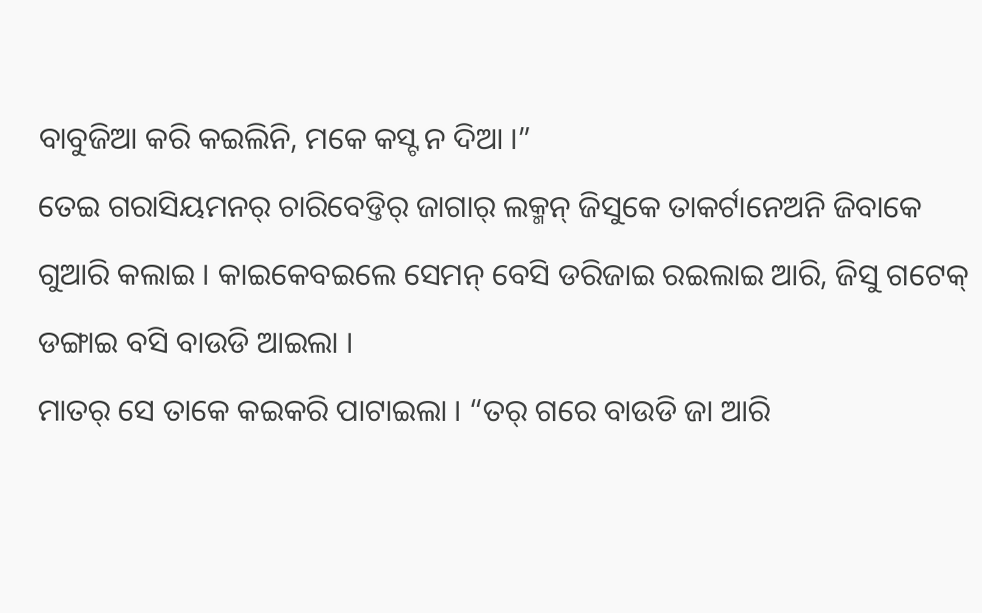ବାବୁଜିଆ କରି କଇଲିନି, ମକେ କସ୍ଟ ନ ଦିଆ ।”
ତେଇ ଗରାସିୟମନର୍ ଚାରିବେଡ୍ତିର୍ ଜାଗାର୍ ଲକ୍ମନ୍ ଜିସୁକେ ତାକର୍ଟାନେଅନି ଜିବାକେ ଗୁଆରି କଲାଇ । କାଇକେବଇଲେ ସେମନ୍ ବେସି ଡରିଜାଇ ରଇଲାଇ ଆରି, ଜିସୁ ଗଟେକ୍ ଡଙ୍ଗାଇ ବସି ବାଉଡି ଆଇଲା ।
ମାତର୍ ସେ ତାକେ କଇକରି ପାଟାଇଲା । “ତର୍ ଗରେ ବାଉଡି ଜା ଆରି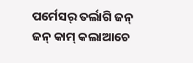ପର୍ମେସର୍ ତର୍ଲାଗି ଜନ୍ ଜନ୍ କାମ୍ କଲାଆଚେ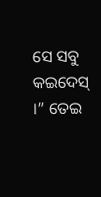ସେ ସବୁ କଇଦେସ୍ ।” ତେଇ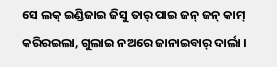ସେ ଲକ୍ ଇଣ୍ଡିଜାଇ ଜିସୁ ତାର୍ ପାଇ ଜନ୍ ଜନ୍ କାମ୍ କରିରଇଲା, ଗୁଲାଇ ନଅରେ ଜାନାଇବାର୍ ଦାର୍ଲା ।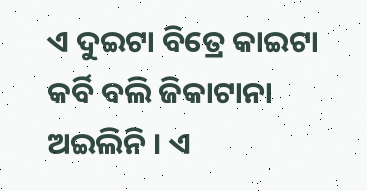ଏ ଦୁଇଟା ବିତ୍ରେ କାଇଟା କର୍ବି ବଲି ଜିକାଟାନା ଅଇଲିନି । ଏ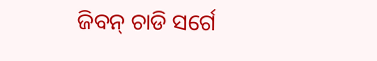ଜିବନ୍ ଚାଡି ସର୍ଗେ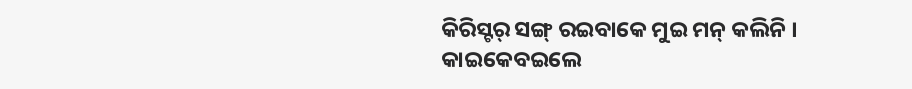କିରିସ୍ଟର୍ ସଙ୍ଗ୍ ରଇବାକେ ମୁଇ ମନ୍ କଲିନି । କାଇକେବଇଲେ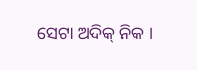ସେଟା ଅଦିକ୍ ନିକ ।